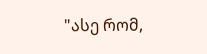"ასე რომ,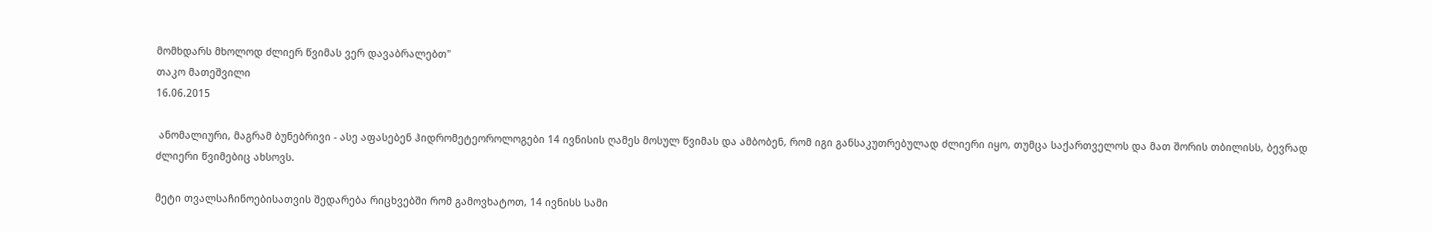მომხდარს მხოლოდ ძლიერ წვიმას ვერ დავაბრალებთ"
თაკო მათეშვილი
16.06.2015

 ანომალიური, მაგრამ ბუნებრივი - ასე აფასებენ ჰიდრომეტეოროლოგები 14 ივნისის ღამეს მოსულ წვიმას და ამბობენ, რომ იგი განსაკუთრებულად ძლიერი იყო, თუმცა საქართველოს და მათ შორის თბილისს, ბევრად ძლიერი წვიმებიც ახსოვს.

მეტი თვალსაჩინოებისათვის შედარება რიცხვებში რომ გამოვხატოთ, 14 ივნისს სამი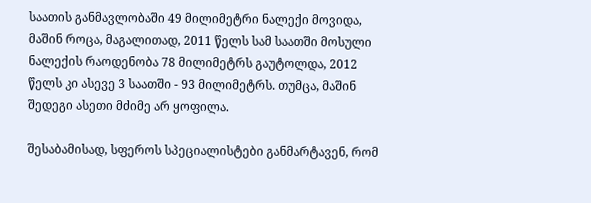საათის განმავლობაში 49 მილიმეტრი ნალექი მოვიდა, მაშინ როცა, მაგალითად, 2011 წელს სამ საათში მოსული ნალექის რაოდენობა 78 მილიმეტრს გაუტოლდა, 2012 წელს კი ასევე 3 საათში - 93 მილიმეტრს. თუმცა, მაშინ შედეგი ასეთი მძიმე არ ყოფილა.

შესაბამისად, სფეროს სპეციალისტები განმარტავენ, რომ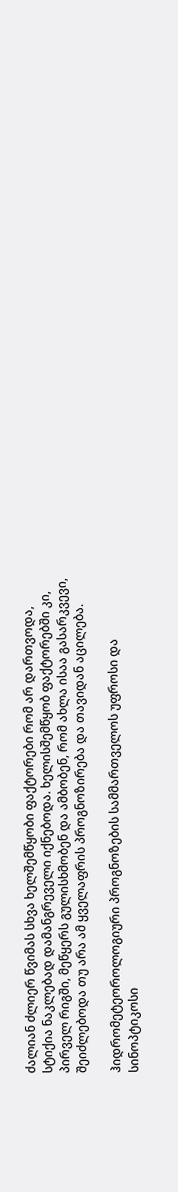ძალიან ძლიერ წვიმას სხვა ხელშემწყობი ფაქტორები რომ არ დართვოდა, სტიქია ნაკლებად დამანგრეველი იქნებოდა. ხელისშემწყობ ფაქტორებში კი, პირველ რიგში, მეწყერს გულისხმობენ და ამბობენ, რომ ახლა ისაა გასარკვევი, შეიძლებოდა თუ არა ამ ყველაფრის პროგნოზირება და თავიდან აცილება.

ჰიდრომეტეოროლოგიური პროგნოზების სამმართველოს უფროსი და სინოპტიკოსი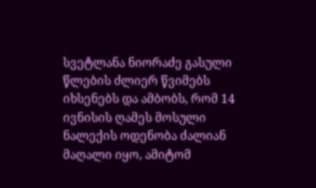სვეტლანა ნიორაძე გასული წლების ძლიერ წვიმებს იხსენებს და ამბობს, რომ 14 ივნისის ღამეს მოსული ნალექის ოდენობა ძალიან მაღალი იყო, ამიტომ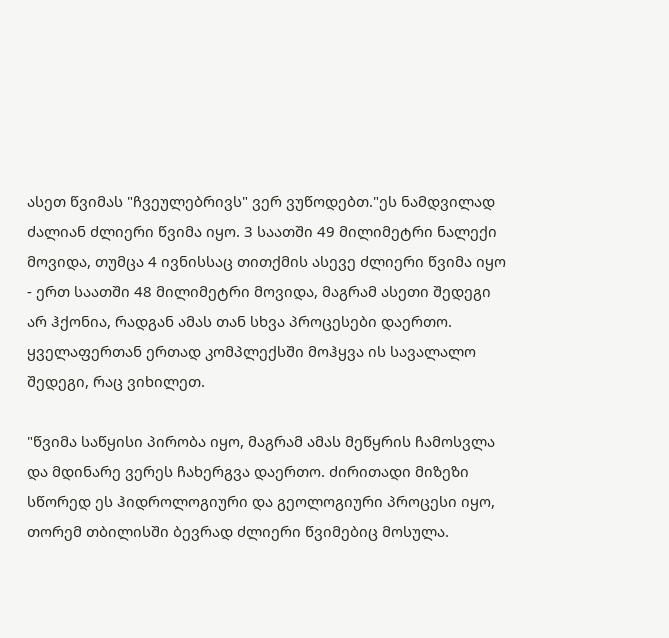ასეთ წვიმას "ჩვეულებრივს" ვერ ვუწოდებთ."ეს ნამდვილად ძალიან ძლიერი წვიმა იყო. 3 საათში 49 მილიმეტრი ნალექი მოვიდა, თუმცა 4 ივნისსაც თითქმის ასევე ძლიერი წვიმა იყო - ერთ საათში 48 მილიმეტრი მოვიდა, მაგრამ ასეთი შედეგი არ ჰქონია, რადგან ამას თან სხვა პროცესები დაერთო. ყველაფერთან ერთად კომპლექსში მოჰყვა ის სავალალო შედეგი, რაც ვიხილეთ.

"წვიმა საწყისი პირობა იყო, მაგრამ ამას მეწყრის ჩამოსვლა და მდინარე ვერეს ჩახერგვა დაერთო. ძირითადი მიზეზი სწორედ ეს ჰიდროლოგიური და გეოლოგიური პროცესი იყო, თორემ თბილისში ბევრად ძლიერი წვიმებიც მოსულა.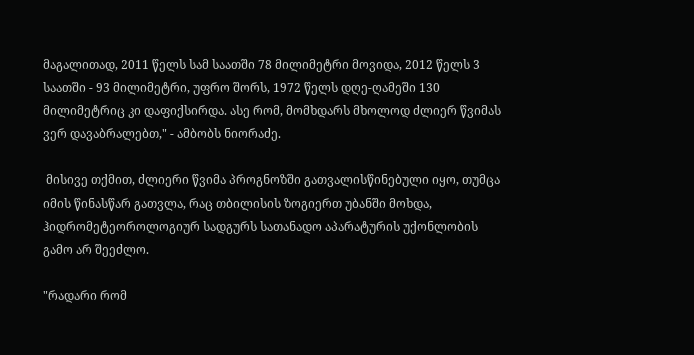მაგალითად, 2011 წელს სამ საათში 78 მილიმეტრი მოვიდა, 2012 წელს 3 საათში - 93 მილიმეტრი, უფრო შორს, 1972 წელს დღე-ღამეში 130 მილიმეტრიც კი დაფიქსირდა. ასე რომ, მომხდარს მხოლოდ ძლიერ წვიმას ვერ დავაბრალებთ," - ამბობს ნიორაძე.

 მისივე თქმით, ძლიერი წვიმა პროგნოზში გათვალისწინებული იყო, თუმცა იმის წინასწარ გათვლა, რაც თბილისის ზოგიერთ უბანში მოხდა, ჰიდრომეტეოროლოგიურ სადგურს სათანადო აპარატურის უქონლობის გამო არ შეეძლო.

"რადარი რომ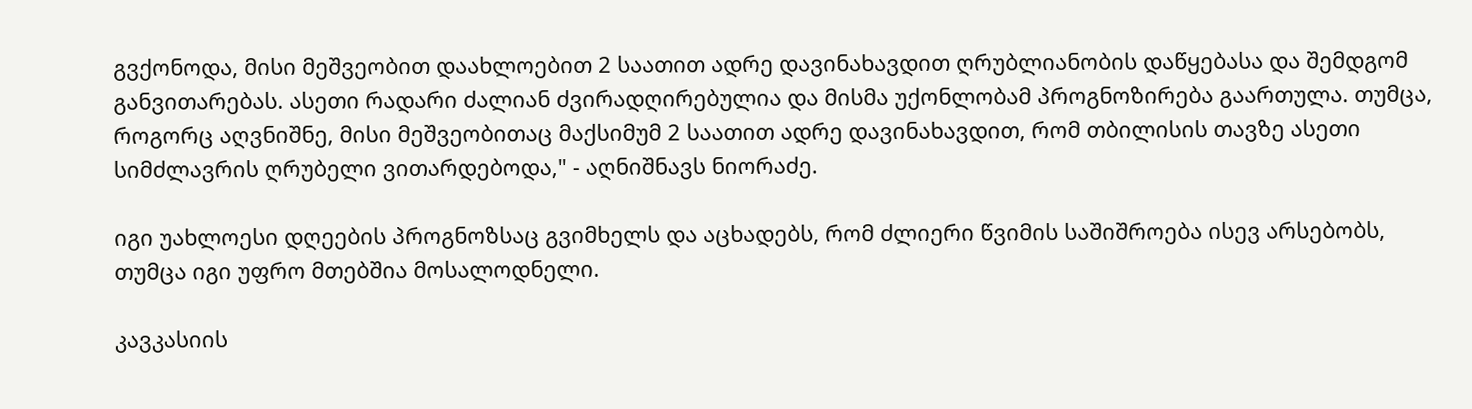გვქონოდა, მისი მეშვეობით დაახლოებით 2 საათით ადრე დავინახავდით ღრუბლიანობის დაწყებასა და შემდგომ განვითარებას. ასეთი რადარი ძალიან ძვირადღირებულია და მისმა უქონლობამ პროგნოზირება გაართულა. თუმცა, როგორც აღვნიშნე, მისი მეშვეობითაც მაქსიმუმ 2 საათით ადრე დავინახავდით, რომ თბილისის თავზე ასეთი სიმძლავრის ღრუბელი ვითარდებოდა," - აღნიშნავს ნიორაძე.

იგი უახლოესი დღეების პროგნოზსაც გვიმხელს და აცხადებს, რომ ძლიერი წვიმის საშიშროება ისევ არსებობს, თუმცა იგი უფრო მთებშია მოსალოდნელი.

კავკასიის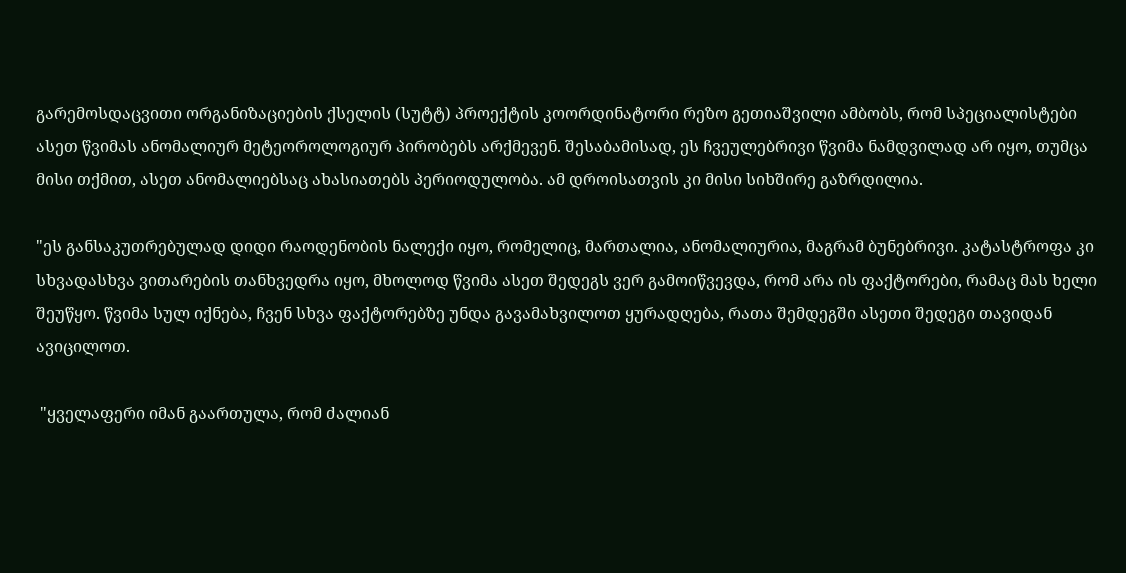გარემოსდაცვითი ორგანიზაციების ქსელის (სუტტ) პროექტის კოორდინატორი რეზო გეთიაშვილი ამბობს, რომ სპეციალისტები ასეთ წვიმას ანომალიურ მეტეოროლოგიურ პირობებს არქმევენ. შესაბამისად, ეს ჩვეულებრივი წვიმა ნამდვილად არ იყო, თუმცა მისი თქმით, ასეთ ანომალიებსაც ახასიათებს პერიოდულობა. ამ დროისათვის კი მისი სიხშირე გაზრდილია.

"ეს განსაკუთრებულად დიდი რაოდენობის ნალექი იყო, რომელიც, მართალია, ანომალიურია, მაგრამ ბუნებრივი. კატასტროფა კი სხვადასხვა ვითარების თანხვედრა იყო, მხოლოდ წვიმა ასეთ შედეგს ვერ გამოიწვევდა, რომ არა ის ფაქტორები, რამაც მას ხელი შეუწყო. წვიმა სულ იქნება, ჩვენ სხვა ფაქტორებზე უნდა გავამახვილოთ ყურადღება, რათა შემდეგში ასეთი შედეგი თავიდან ავიცილოთ.

 "ყველაფერი იმან გაართულა, რომ ძალიან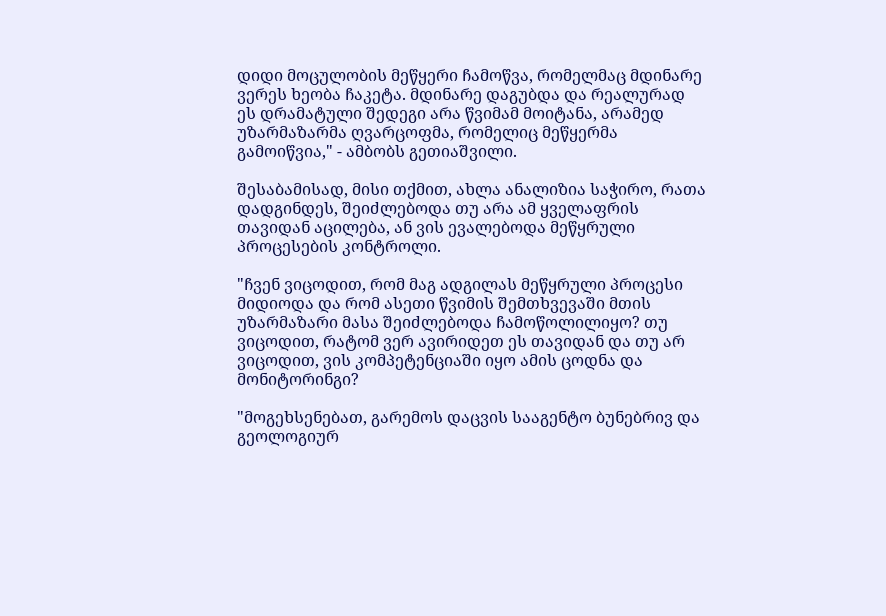დიდი მოცულობის მეწყერი ჩამოწვა, რომელმაც მდინარე ვერეს ხეობა ჩაკეტა. მდინარე დაგუბდა და რეალურად ეს დრამატული შედეგი არა წვიმამ მოიტანა, არამედ უზარმაზარმა ღვარცოფმა, რომელიც მეწყერმა გამოიწვია," - ამბობს გეთიაშვილი.

შესაბამისად, მისი თქმით, ახლა ანალიზია საჭირო, რათა დადგინდეს, შეიძლებოდა თუ არა ამ ყველაფრის თავიდან აცილება, ან ვის ევალებოდა მეწყრული პროცესების კონტროლი.

"ჩვენ ვიცოდით, რომ მაგ ადგილას მეწყრული პროცესი მიდიოდა და რომ ასეთი წვიმის შემთხვევაში მთის უზარმაზარი მასა შეიძლებოდა ჩამოწოლილიყო? თუ ვიცოდით, რატომ ვერ ავირიდეთ ეს თავიდან და თუ არ ვიცოდით, ვის კომპეტენციაში იყო ამის ცოდნა და მონიტორინგი?

"მოგეხსენებათ, გარემოს დაცვის სააგენტო ბუნებრივ და გეოლოგიურ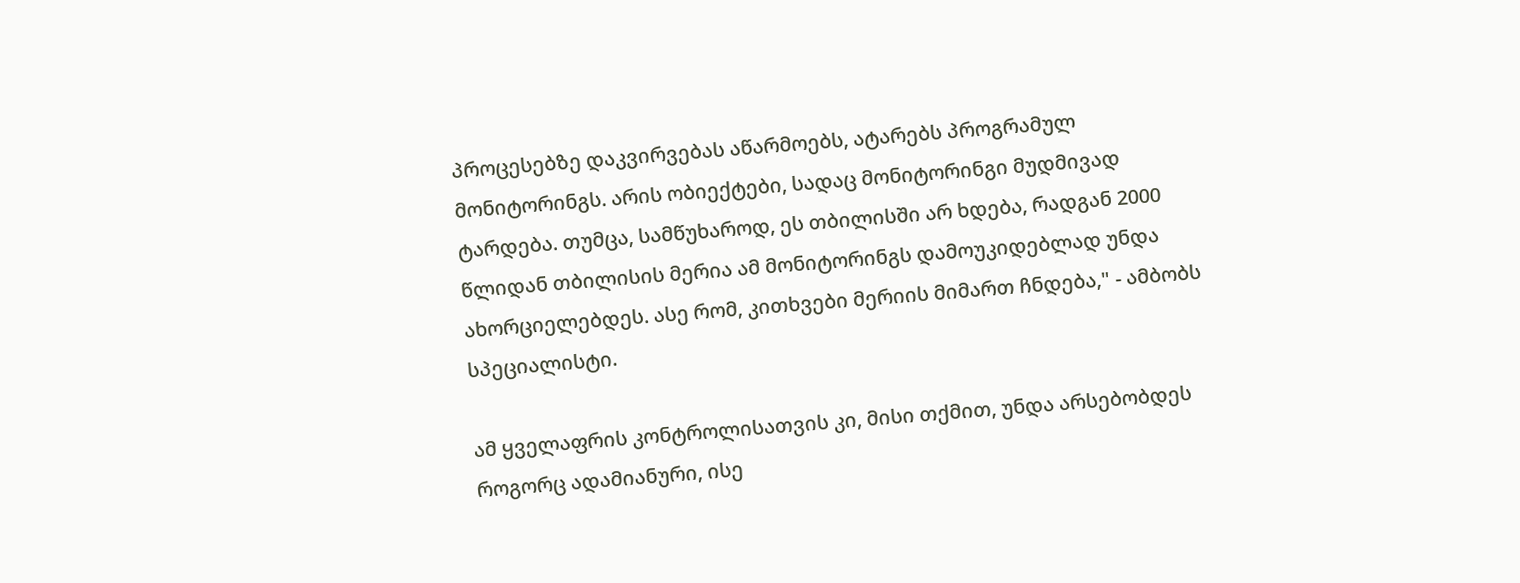პროცესებზე დაკვირვებას აწარმოებს, ატარებს პროგრამულ მონიტორინგს. არის ობიექტები, სადაც მონიტორინგი მუდმივად ტარდება. თუმცა, სამწუხაროდ, ეს თბილისში არ ხდება, რადგან 2000 წლიდან თბილისის მერია ამ მონიტორინგს დამოუკიდებლად უნდა ახორციელებდეს. ასე რომ, კითხვები მერიის მიმართ ჩნდება," - ამბობს სპეციალისტი.

ამ ყველაფრის კონტროლისათვის კი, მისი თქმით, უნდა არსებობდეს როგორც ადამიანური, ისე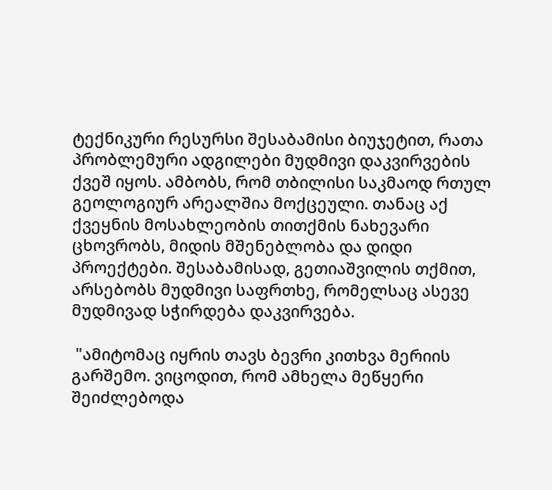ტექნიკური რესურსი შესაბამისი ბიუჯეტით, რათა პრობლემური ადგილები მუდმივი დაკვირვების ქვეშ იყოს. ამბობს, რომ თბილისი საკმაოდ რთულ გეოლოგიურ არეალშია მოქცეული. თანაც აქ ქვეყნის მოსახლეობის თითქმის ნახევარი ცხოვრობს, მიდის მშენებლობა და დიდი პროექტები. შესაბამისად, გეთიაშვილის თქმით, არსებობს მუდმივი საფრთხე, რომელსაც ასევე მუდმივად სჭირდება დაკვირვება.

 "ამიტომაც იყრის თავს ბევრი კითხვა მერიის გარშემო. ვიცოდით, რომ ამხელა მეწყერი შეიძლებოდა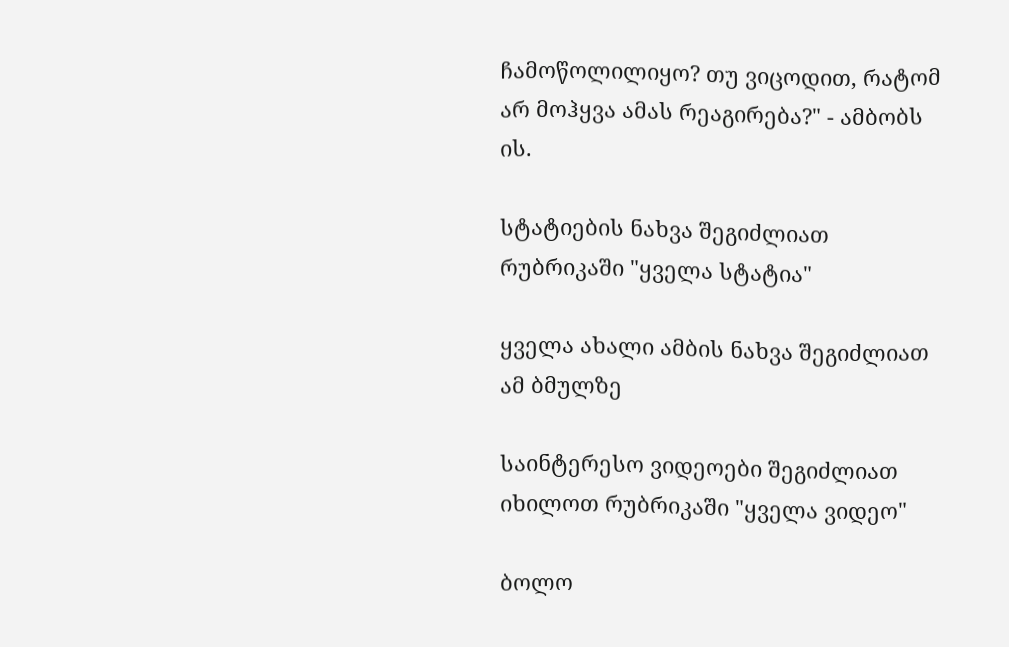ჩამოწოლილიყო? თუ ვიცოდით, რატომ არ მოჰყვა ამას რეაგირება?" - ამბობს ის.

სტატიების ნახვა შეგიძლიათ რუბრიკაში "ყველა სტატია"

ყველა ახალი ამბის ნახვა შეგიძლიათ ამ ბმულზე

საინტერესო ვიდეოები შეგიძლიათ იხილოთ რუბრიკაში "ყველა ვიდეო"

ბოლო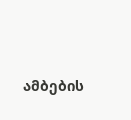ამბების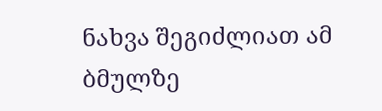ნახვა შეგიძლიათ ამ ბმულზე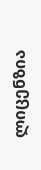ლიცენზია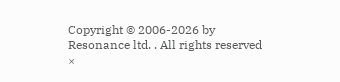Copyright © 2006-2026 by Resonance ltd. . All rights reserved
×